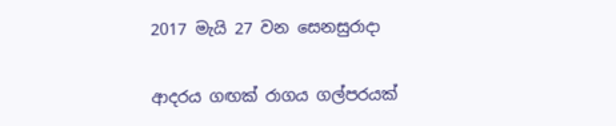2017 මැයි 27 වන සෙනසුරාදා

ආදරය ගඟක් රාගය ගල්පරයක්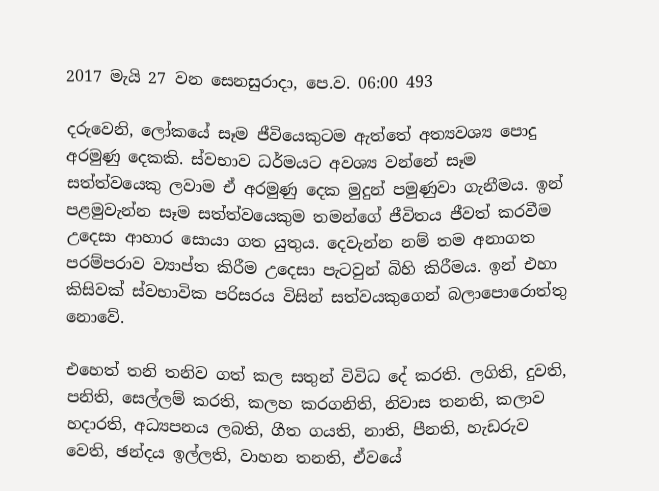2017 මැයි 27 වන සෙනසුරාදා, පෙ.ව. 06:00 493

දරුවෙනි, ලෝකයේ සෑම ජීවියෙකුටම ඇත්තේ අත්‍යවශ්‍ය පොදු අරමුණු දෙකකි. ස්වභාව ධර්මයට අවශ්‍ය වන්නේ සෑම සත්ත්වයෙකු ලවාම ඒ අරමුණු දෙක මුදුන් පමුණුවා ගැනීමය. ඉන් පළමුවැන්න සෑම සත්ත්වයෙකුම තමන්ගේ ජීවිතය ජීවත් කරවීම උදෙසා ආහාර සොයා ගත යුතුය. දෙවැන්න නම් තම අනාගත පරම්පරාව ව්‍යාප්ත කිරීම උදෙසා පැටවුන් බිහි කිරීමය. ඉන් එහා කිසිවක් ස්වභාවික පරිසරය විසින් සත්වයකුගෙන් බලාපොරොත්තු නොවේ.

එහෙත් තනි තනිව ගත් කල සතුන් විවිධ දේ කරති. ලගිති, දුවති, පනිති, සෙල්ලම් කරති, කලහ කරගනිති, නිවාස තනති, කලාව හදාරති, අධ්‍යපනය ලබති, ගීත ගයති, නාති, පීනති, හැඩරුව වෙති, ඡන්දය ඉල්ලති, වාහන තනති, ඒවයේ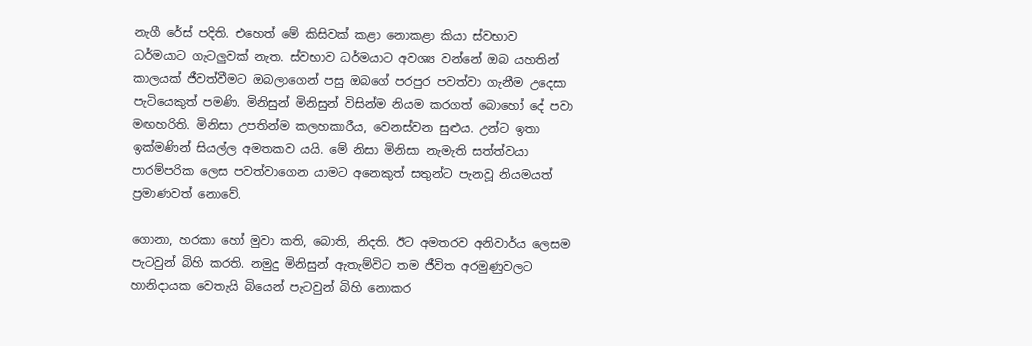නැගී රේස් පදිති. එහෙත් මේ කිසිවක් කළා නොකළා කියා ස්වභාව ධර්මයාට ගැටලුවක් නැත. ස්වභාව ධර්මයාට අවශ්‍ය වන්නේ ඔබ යහතින් කාලයක් ජීවත්වීමට ඔබලාගෙන් පසු ඔබගේ පරපුර පවත්වා ගැනීම උදෙසා පැටියෙකුත් පමණි. මිනිසුන් මිනිසුන් විසින්ම නියම කරගත් බොහෝ දේ පවා මඟහරිති. මිනිසා උපතින්ම කලහකාරීය, වෙනස්වන සුළුය. උන්ට ඉතා ඉක්මණින් සියල්ල අමතකව යයි. මේ නිසා මිනිසා නැමැති සත්ත්වයා පාරම්පරික ලෙස පවත්වාගෙන යාමට අනෙකුත් සතුන්ට පැනවූ නියමයත් ප්‍රමාණවත් නොවේ.

ගොනා, හරකා හෝ මුවා කති, බොති, නිදති. ඊට අමතරව අනිවාර්ය ලෙසම පැටවුන් බිහි කරති. නමුදු මිනිසුන් ඇතැම්විට තම ජීවිත අරමුණුවලට හානිදායක වෙතැයි බියෙන් පැටවුන් බිහි නොකර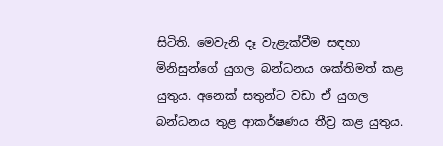සිටිති. මෙවැනි දෑ වැළැක්වීම සඳහා මිනිසුන්ගේ යුගල බන්ධනය ශක්තිමත් කළ යුතුය. අනෙක් සතුන්ට වඩා ඒ යුගල බන්ධනය තුළ ආකර්ෂණය තීව්‍ර කළ යුතුය.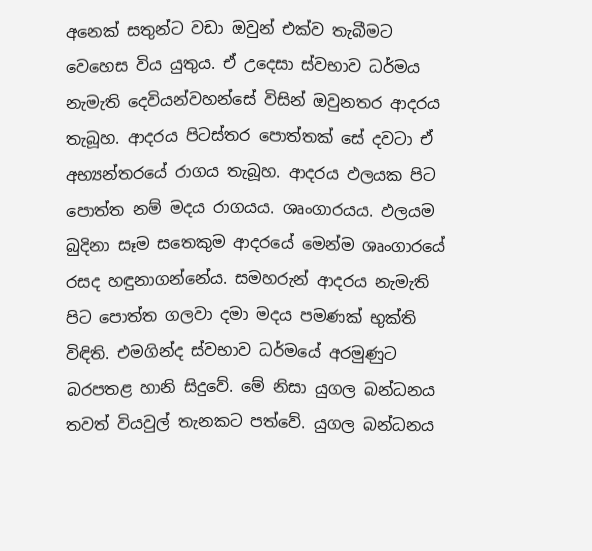අනෙක් සතුන්ට වඩා ඔවුන් එක්ව තැබීමට වෙහෙස විය යුතුය. ඒ උදෙසා ස්වභාව ධර්මය නැමැති දෙවියන්වහන්සේ විසින් ඔවුනතර ආදරය තැබූහ. ආදරය පිටස්තර පොත්තක් සේ දවටා ඒ අභ්‍යන්තරයේ රාගය තැබූහ. ආදරය ඵලයක පිට පොත්ත නම් මදය රාගයය. ශෘංගාරයය. ඵලයම බුදිනා සෑම සතෙකුම ආදරයේ මෙන්ම ශෘංගාරයේ රසද හඳුනාගන්නේය. සමහරුන් ආදරය නැමැති පිට පොත්ත ගලවා දමා මදය පමණක් භුක්ති විඳිති. එමගින්ද ස්වභාව ධර්මයේ අරමුණුට බරපතළ හානි සිදුවේ. මේ නිසා යුගල බන්ධනය තවත් වියවුල් තැනකට පත්වේ. යුගල බන්ධනය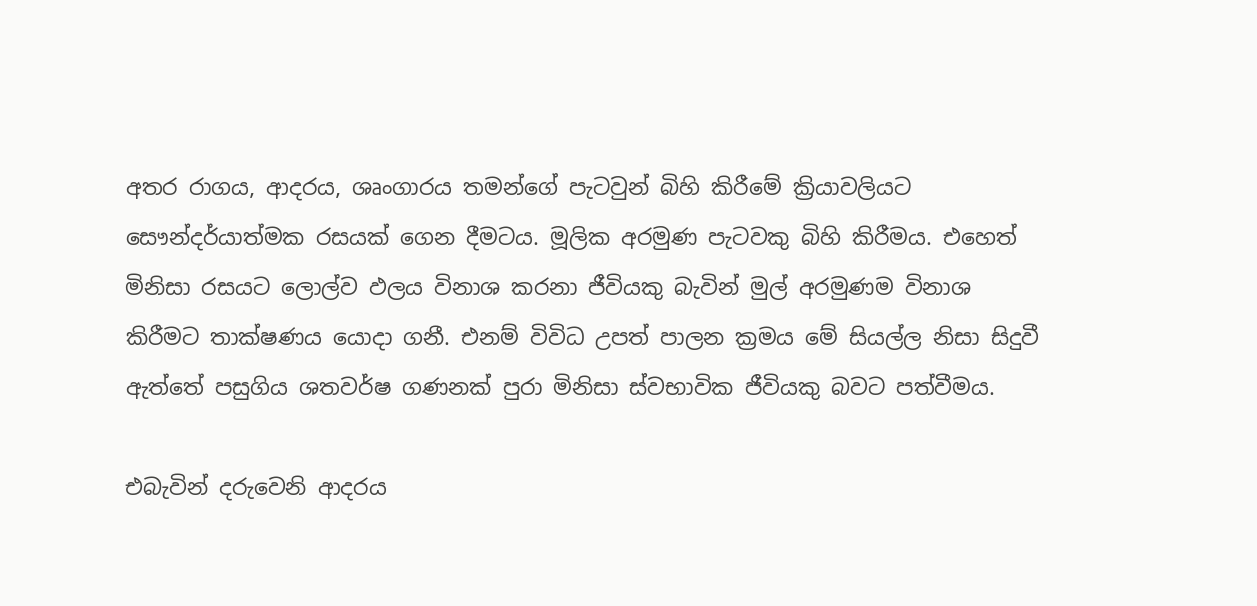අතර රාගය, ආදරය, ශෘංගාරය තමන්ගේ පැටවුන් බිහි කිරීමේ ක්‍රියාවලියට සෞන්දර්යාත්මක රසයක් ගෙන දීමටය. මූලික අරමුණ පැටවකු බිහි කිරීමය. එහෙත් මිනිසා රසයට ලොල්ව ඵලය විනාශ කරනා ජීවියකු බැවින් මුල් අරමුණම විනාශ කිරීමට තාක්ෂණය යොදා ගනී. එනම් විවිධ උපත් පාලන ක්‍රමය මේ සියල්ල නිසා සිදුවී ඇත්තේ පසුගිය ශතවර්ෂ ගණනක් පුරා මිනිසා ස්වභාවික ජීවියකු බවට පත්වීමය.

එබැවින් දරුවෙනි ආදරය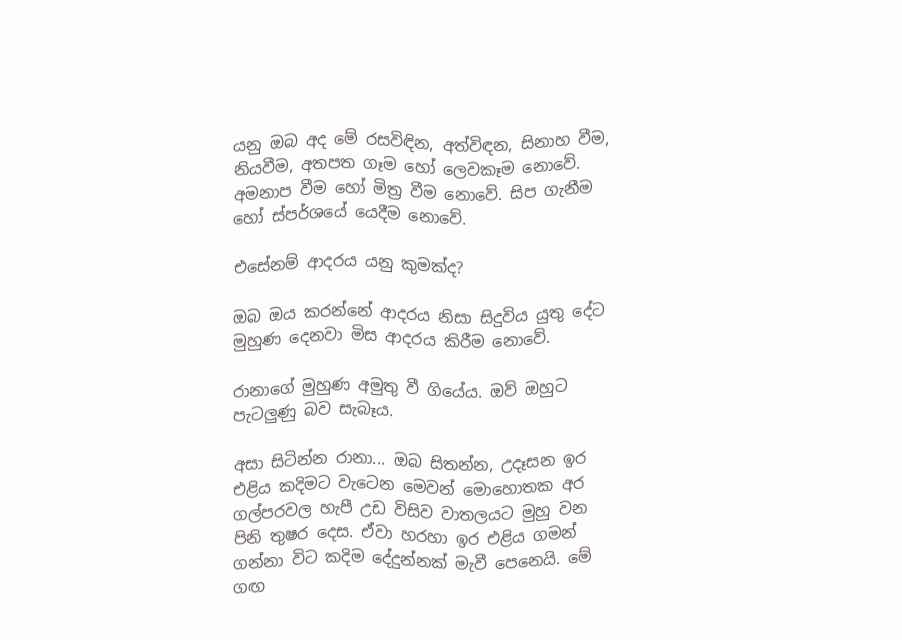යනු ඔබ අද මේ රසවිඳින, අත්විඳන, සිනාහ වීම, නියවීම, අතපත ගෑම හෝ ලෙවකෑම නොවේ. අමනාප වීම හෝ මිත්‍ර වීම නොවේ. සිප ගැනීම හෝ ස්පර්ශයේ යෙදීම නොවේ.

එසේනම් ආදරය යනු කුමක්ද?

ඔබ ඔය කරන්නේ ආදරය නිසා සිදුවිය යුතු දේට මුහුණ දෙනවා මිස ආදරය කිරීම නොවේ.

රානාගේ මුහුණ අමුතු වී ගියේය. ඔව් ඔහුට පැටලුණු බව සැබෑය.

අසා සිටින්න රානා... ඔබ සිතන්න, උදෑසන ඉර එළිය කදිමට වැටෙන මෙවන් මොහොතක අර ගල්පරවල හැපී උඩ විසිව වාතලයට මුහු වන පිනි තුෂර දෙස. ඒවා හරහා ඉර එළිය ගමන් ගන්නා විට කදිම දේදුන්නක් මැවී පෙනෙයි. මේ ගඟ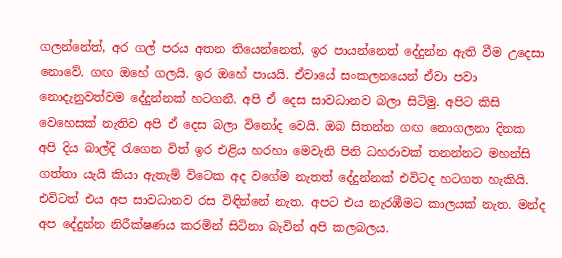ගලන්නේත්, අර ගල් පරය අතන තියෙන්නෙත්, ඉර පායන්නෙත් දේදුන්න ඇති වීම උදෙසා නොවේ. ගඟ ඔහේ ගලයි. ඉර ඔහේ පායයි. ඒවායේ සංකලනයෙන් ඒවා පවා නොදැනුවත්වම දේදුන්නක් හටගනී. අපි ඒ දෙස සාවධානව බලා සිටිමු. අපිට කිසි වෙහෙසක් නැතිව අපි ඒ දෙස බලා විනෝද වෙයි. ඔබ සිතන්න ගඟ නොගලනා දිනක අපි දිය බාල්දි රැගෙන විත් ඉර එළිය හරහා මෙවැනි පිනි ධහරාවක් තනන්නට මහන්සි ගත්තා යැයි කියා ඇතැම් විටෙක අද වගේම නැතත් දේදුන්නක් එවිටද හටගත හැකියි. එවිටත් එය අප සාවධානව රස විඳින්නේ නැත. අපට එය නැරඹීමට කාලයක් නැත. මන්ද අප දේදුන්න නිරීක්ෂණය කරමින් සිටිනා බැවින් අපි කලබලය.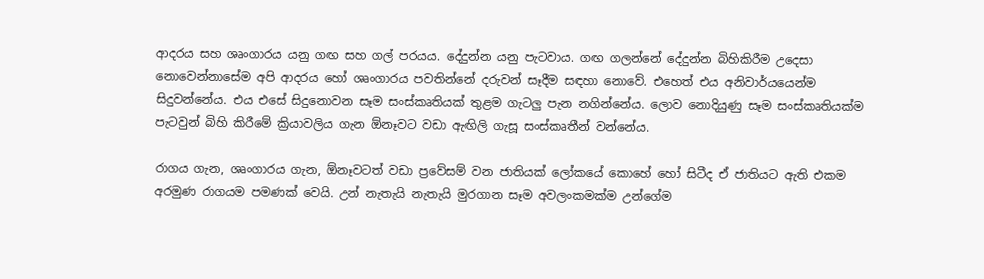ආදරය සහ ශෘංගාරය යනු ගඟ සහ ගල් පරයය. දේදුන්න යනු පැටවාය. ගඟ ගලන්නේ දේදුන්න බිහිකිරීම උදෙසා නොවෙන්නාසේම අපි ආදරය හෝ ශෘංගාරය පවතින්නේ දරුවන් සෑදීම සඳහා නොවේ. එහෙත් එය අනිවාර්යයෙන්ම සිදුවන්නේය. එය එසේ සිදුනොවන සෑම සංස්කෘතියක් තුළම ගැටලු පැන නගින්නේය. ලොව නොදියුණු සෑම සංස්කෘතියක්ම පැටවුන් බිහි කිරීමේ ක්‍රියාවලිය ගැන ඕනෑවට වඩා ඇඟිලි ගැසූ සංස්කෘතීන් වන්නේය.

රාගය ගැන, ශෘංගාරය ගැන, ඕනෑවටත් වඩා ප්‍රවේසම් වන ජාතියක් ලෝකයේ කොහේ හෝ සිටීද ඒ ජාතියට ඇති එකම අරමුණ රාගයම පමණක් වෙයි. උන් නැතැයි නැතැයි මුරගාන සෑම අවලංකමක්ම උන්ගේම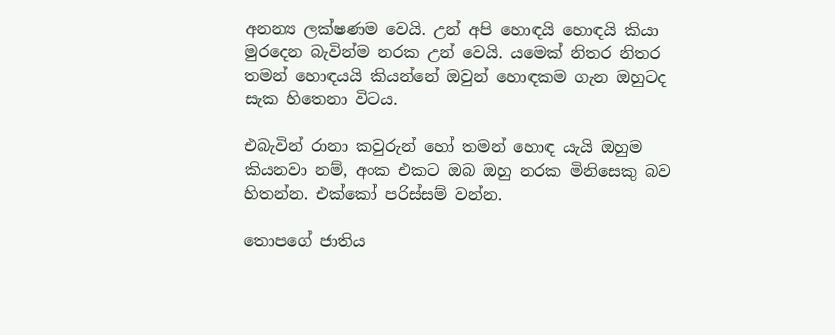අනන්‍ය ලක්ෂණම වෙයි. උන් අපි හොඳයි හොඳයි කියා මුරදෙන බැවින්ම නරක උන් වෙයි. යමෙක් නිතර නිතර තමන් හොඳයයි කියන්නේ ඔවුන් හොඳකම ගැන ඔහුටද සැක හිතෙනා විටය.

එබැවින් රානා කවුරුන් හෝ තමන් හොඳ යැයි ඔහුම කියනවා නම්, අංක එකට ඔබ ඔහු නරක මිනිසෙකු බව හිතන්න. එක්කෝ පරිස්සම් වන්න.

තොපගේ ජාතිය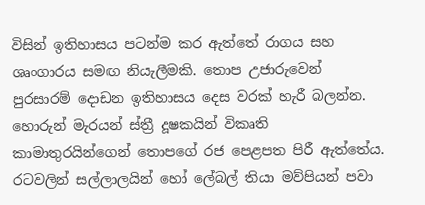විසින් ඉතිහාසය පටන්ම කර ඇත්තේ රාගය සහ ශෘංගාරය සමඟ නියැලීමකි. තොප උජාරුවෙන් පුරසාරම් දොඩන ඉතිහාසය දෙස වරක් හැරී බලන්න. හොරුන් මැරයන් ස්ත්‍රී දූෂකයින් විකෘති කාමාතුරයින්ගෙන් තොපගේ රජ පෙළපත පිරී ඇත්තේය. රටවලින් සල්ලාලයින් හෝ ලේබල් තියා මව්පියන් පවා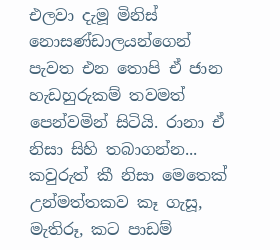එලවා දැමූ මිනිස් නොසණ්ඩාලයන්ගෙන් පැවත එන තොපි ඒ ජාන හැඩහුරුකම් තවමත් පෙන්වමින් සිටියි. රානා ඒ නිසා සිහි තබාගන්න... කවුරුත් කී නිසා මෙතෙක් උන්මත්තකව කෑ ගැසූ, මැතිරූ, කට පාඩම්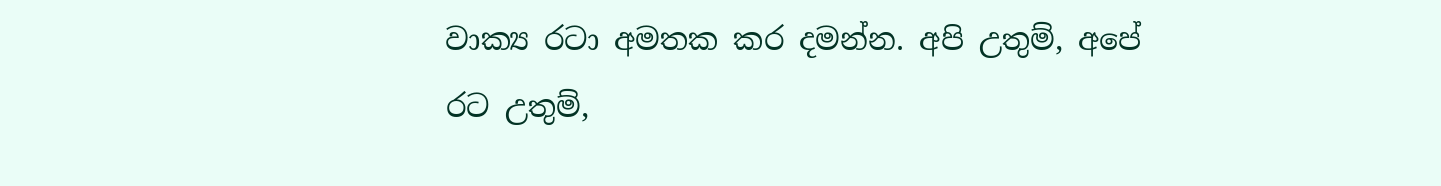වාක්‍ය රටා අමතක කර දමන්න. අපි උතුම්, අපේ රට උතුම්,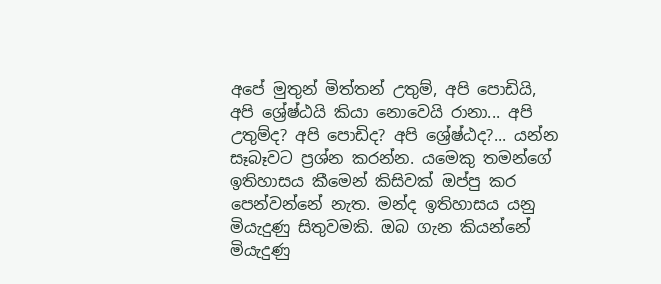අපේ මුතුන් මිත්තන් උතුම්, අපි පොඩියි, අපි ශ්‍රේෂ්ඨයි කියා නොවෙයි රානා... අපි උතුම්ද? අපි පොඩිද? අපි ශ්‍රේෂ්ඨද?... යන්න සෑබෑවට ප්‍රශ්න කරන්න. යමෙකු තමන්ගේ ඉතිහාසය කීමෙන් කිසිවක් ඔප්පු කර පෙන්වන්නේ නැත. මන්ද ඉතිහාසය යනු මියැදුණු සිතුවමකි. ඔබ ගැන කියන්නේ මියැදුණු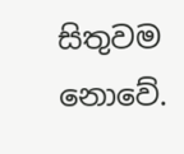සිතුවම නොවේ.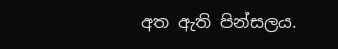අත ඇති පින්සලය.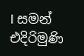I සමන් එදිරිමුණි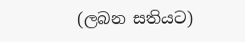(ලබන සතියට)